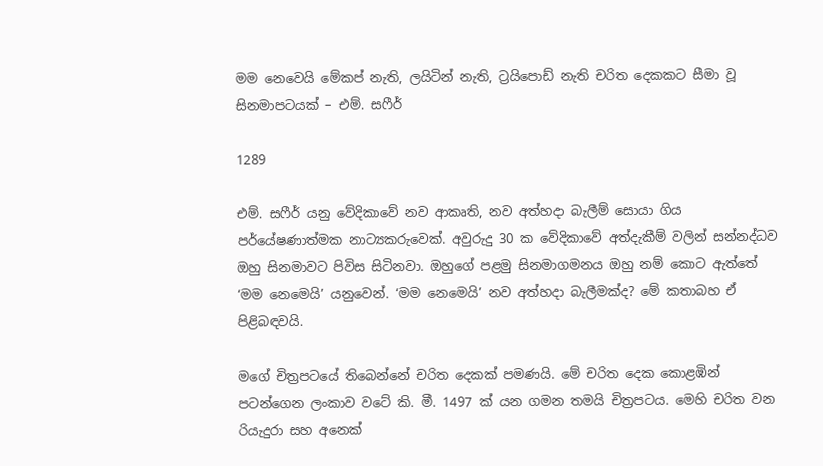මම නෙවෙයි මේකප් නැති, ලයිටින් නැති, ට්‍රයිපොඩ් නැති චරිත දෙකකට සීමා වූ සිනමාපටයක් – එම්. සෆීර්

1289

එම්. සෆීර් යනු වේදිකාවේ නව ආකෘති, නව අත්හදා බැලීම් සොයා ගිය පර්යේෂණාත්මක නාට්‍යකරුවෙක්. අවුරුදු 30 ක වේදිකාවේ අත්දැකීම් වලින් සන්නද්ධව ඔහු සිනමාවට පිවිස සිටිනවා. ඔහුගේ පළමු සිනමාගමනය ඔහු නම් කොට ඇත්තේ ‘මම නෙමෙයි’ යනුවෙන්. ‘මම නෙමෙයි’ නව අත්හදා බැලීමක්ද? මේ කතාබහ ඒ පිළිබඳවයි.

මගේ චිත්‍රපටයේ තිබෙන්නේ චරිත දෙකක් පමණයි. මේ චරිත දෙක කොළඹින් පටන්ගෙන ලංකාව වටේ කි. මී. 1497 ක් යන ගමන තමයි චිත්‍රපටය. මෙහි චරිත වන රියැදුරා සහ අනෙක්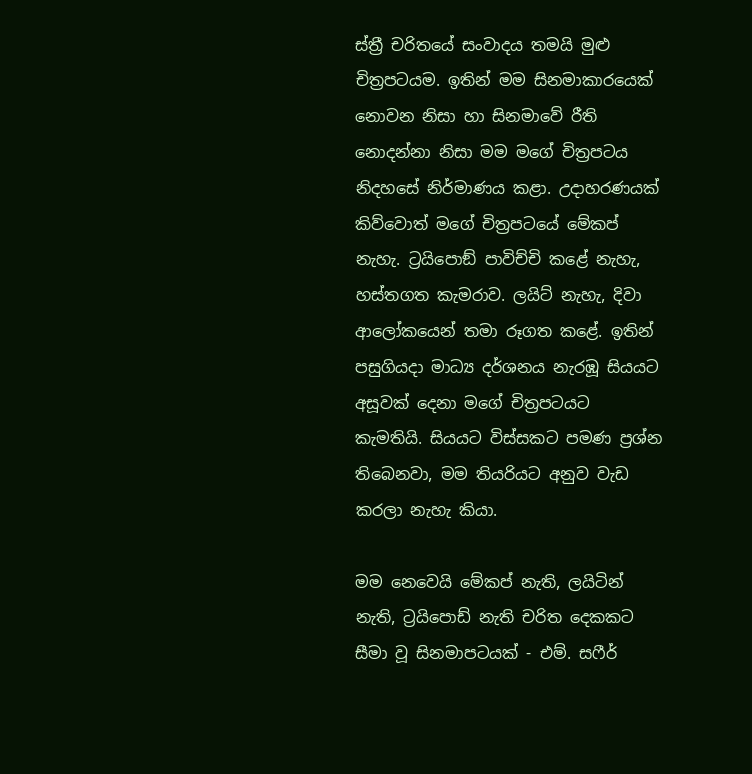ස්ත්‍රී චරිතයේ සංවාදය තමයි මුළු චිත්‍රපටයම. ඉතින් මම සිනමාකාරයෙක් නොවන නිසා හා සිනමාවේ රීති නොදන්නා නිසා මම මගේ චිත්‍රපටය නිදහසේ නිර්මාණය කළා. උදාහරණයක් කිව්වොත් මගේ චිත්‍රපටයේ මේකප් නැහැ. ට්‍රයිපොඞ් පාවිච්චි කළේ නැහැ, හස්තගත කැමරාව. ලයිට් නැහැ, දිවා ආලෝකයෙන් තමා රූගත කළේ. ඉතින් පසුගියදා මාධ්‍ය දර්ශනය නැරඹූ සියයට අසූවක් දෙනා මගේ චිත්‍රපටයට කැමතියි. සියයට විස්සකට පමණ ප්‍රශ්න තිබෙනවා, මම තියරියට අනුව වැඩ කරලා නැහැ කියා.

මම නෙවෙයි මේකප් නැති, ලයිටින් නැති, ට්‍රයිපොඩ් නැති චරිත දෙකකට සීමා වූ සිනමාපටයක් - එම්. සෆීර්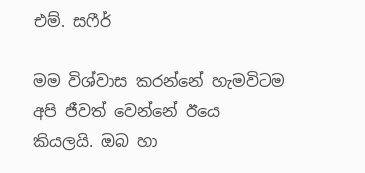එම්. සෆීර්

මම විශ්වාස කරන්නේ හැමවිටම අපි ජීවත් වෙන්නේ ඊයෙ කියලයි. ඔබ හා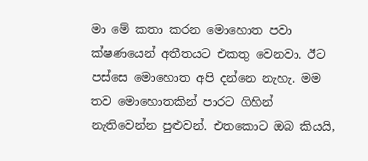මා මේ කතා කරන මොහොත පවා ක්ෂණයෙන් අතීතයට එකතු වෙනවා. ඊට පස්සෙ මොහොත අපි දන්නෙ නැහැ. මම තව මොහොතකින් පාරට ගිහින් නැතිවෙන්න පුළුවන්. එතකොට ඔබ කියයි,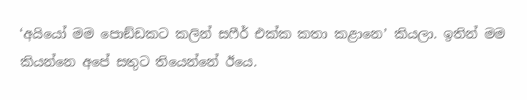‘අයියෝ මම පොඞ්ඩකට කලින් සෆීර් එක්ක කතා කළානෙ’ කියලා. ඉතින් මම කියන්නෙ අපේ සතුට තියෙන්නේ ඊයෙ.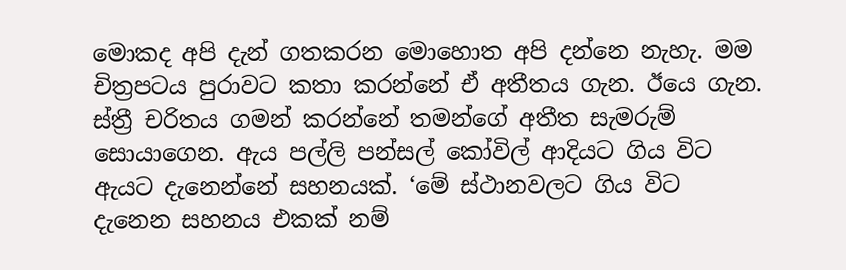මොකද අපි දැන් ගතකරන මොහොත අපි දන්නෙ නැහැ. මම චිත්‍රපටය පුරාවට කතා කරන්නේ ඒ අතීතය ගැන. ඊයෙ ගැන. ස්ත්‍රී චරිතය ගමන් කරන්නේ තමන්ගේ අතීත සැමරුම් සොයාගෙන. ඇය පල්ලි පන්සල් කෝවිල් ආදියට ගිය විට ඇයට දැනෙන්නේ සහනයක්. ‘මේ ස්ථානවලට ගිය විට දැනෙන සහනය එකක් නම්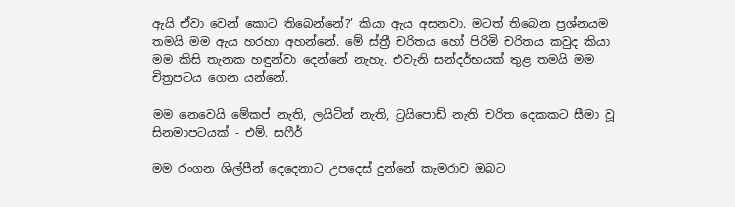ඇයි ඒවා වෙන් කොට තිබෙන්නේ?’ කියා ඇය අසනවා. මටත් තිබෙන ප්‍රශ්නයම තමයි මම ඇය හරහා අහන්නේ. මේ ස්ත්‍රී චරිතය හෝ පිරිමි චරිතය කවුද කියා මම කිසි තැනක හඳුන්වා දෙන්නේ නැහැ. එවැනි සන්දර්භයක් තුළ තමයි මම චිත්‍රපටය ගෙන යන්නේ.

මම නෙවෙයි මේකප් නැති, ලයිටින් නැති, ට්‍රයිපොඩ් නැති චරිත දෙකකට සීමා වූ සිනමාපටයක් - එම්. සෆීර්

මම රංගන ශිල්පීන් දෙදෙනාට උපදෙස් දුන්නේ කැමරාව ඔබට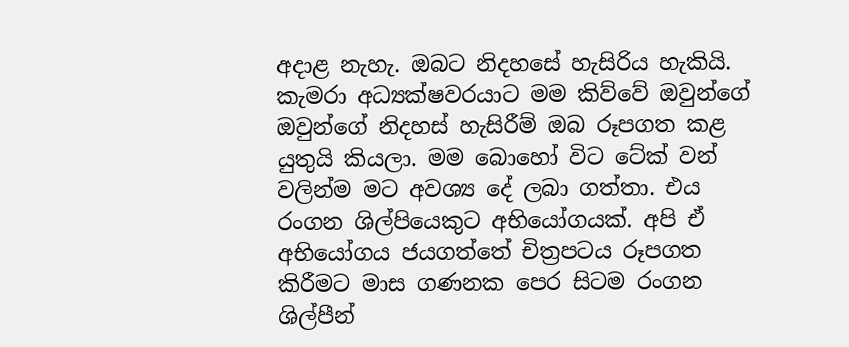අදාළ නැහැ. ඔබට නිදහසේ හැසිරිය හැකියි. කැමරා අධ්‍යක්ෂවරයාට මම කිව්වේ ඔවුන්ගේ ඔවුන්ගේ නිදහස් හැසිරීම් ඔබ රූපගත කළ යුතුයි කියලා. මම බොහෝ විට ටේක් වන් වලින්ම මට අවශ්‍ය දේ ලබා ගත්තා. එය රංගන ශිල්පියෙකුට අභියෝගයක්. අපි ඒ අභියෝගය ජයගත්තේ චිත්‍රපටය රූපගත කිරීමට මාස ගණනක පෙර සිටම රංගන ශිල්පීන්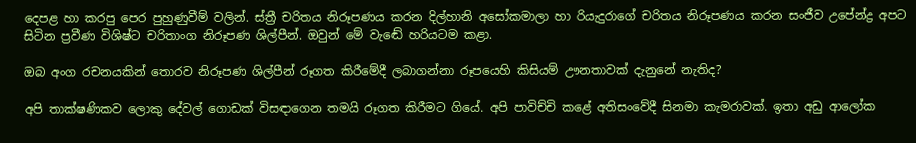දෙපළ හා කරපු පෙර පුහුණුවීම් වලින්. ස්ත්‍රී චරිතය නිරූපණය කරන දිල්හානි අසෝකමාලා හා රියැදුරාගේ චරිතය නිරූපණය කරන සංජීව උපේන්ද්‍ර අපට සිටින ප්‍රවීණ විශිෂ්ට චරිතාංග නිරූපණ ශිල්පීන්. ඔවුන් මේ වැඬේ හරියටම කළා.

ඔබ අංග රචනයකින් තොරව නිරූපණ ශිල්පීන් රූගත කිරීමේදී ලබාගන්නා රූපයෙහි කිසියම් ඌනතාවක් දැනුනේ නැතිද?

අපි තාක්ෂණිකව ලොකු දේවල් ගොඩක් විසඳාගෙන තමයි රූගත කිරීමට ගියේ. අපි පාවිච්චි කළේ අතිසංවේදී සිනමා කැමරාවක්. ඉතා අඩු ආලෝක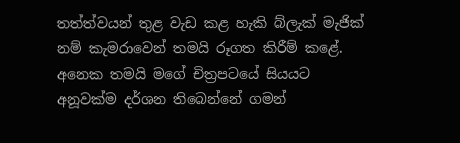තත්ත්වයන් තුළ වැඩ කළ හැකි බ්ලැක් මැජික් නම් කැමරාවෙන් තමයි රූගත කිරීම් කළේ. අනෙක තමයි මගේ චිත්‍රපටයේ සියයට අනූවක්ම දර්ශන තිබෙන්නේ ගමන්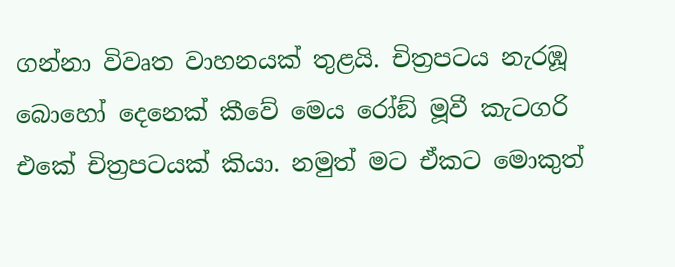ගන්නා විවෘත වාහනයක් තුළයි. චිත්‍රපටය නැරඹූ බොහෝ දෙනෙක් කීවේ මෙය රෝඞ් මූවී කැටගරි එකේ චිත්‍රපටයක් කියා. නමුත් මට ඒකට මොකුත්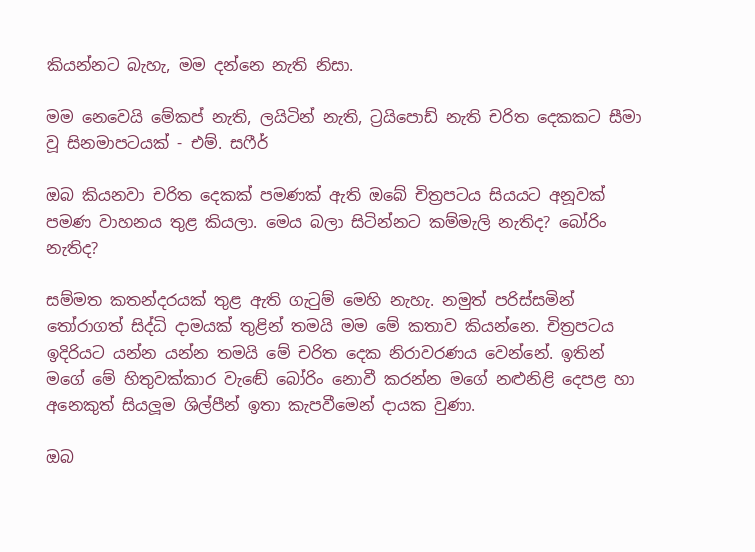කියන්නට බැහැ, මම දන්නෙ නැති නිසා.

මම නෙවෙයි මේකප් නැති, ලයිටින් නැති, ට්‍රයිපොඩ් නැති චරිත දෙකකට සීමා වූ සිනමාපටයක් - එම්. සෆීර්

ඔබ කියනවා චරිත දෙකක් පමණක් ඇති ඔබේ චිත්‍රපටය සියයට අනූවක් පමණ වාහනය තුළ කියලා. මෙය බලා සිටින්නට කම්මැලි නැතිද? බෝරිං නැතිද?

සම්මත කතන්දරයක් තුළ ඇති ගැටුම් මෙහි නැහැ. නමුත් පරිස්සමින් තෝරාගත් සිද්ධි දාමයක් තුළින් තමයි මම මේ කතාව කියන්නෙ. චිත්‍රපටය ඉදිරියට යන්න යන්න තමයි මේ චරිත දෙක නිරාවරණය වෙන්නේ. ඉතින් මගේ මේ හිතුවක්කාර වැඬේ බෝරිං නොවී කරන්න මගේ නළුනිළි දෙපළ හා අනෙකුත් සියලූම ශිල්පීන් ඉතා කැපවීමෙන් දායක වුණා.

ඔබ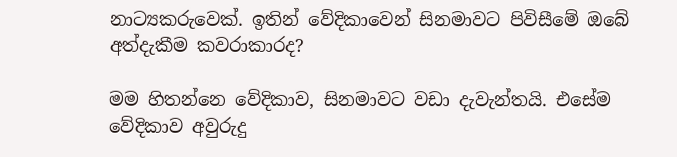නාට්‍යකරුවෙක්. ඉතින් වේදිකාවෙන් සිනමාවට පිවිසීමේ ඔබේ අත්දැකීම කවරාකාරද?

මම හිතන්නෙ වේදිකාව, සිනමාවට වඩා දැවැන්තයි. එසේම වේදිකාව අවුරුදු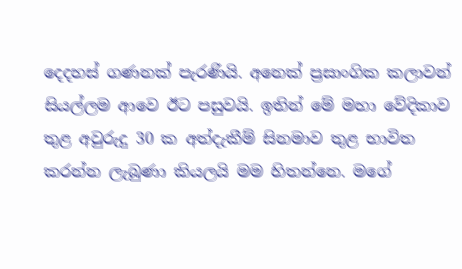දෙදහස් ගණනක් පැරණියි. අනෙක් ප්‍රසාංගික කලාවන් සියල්ලම ආවෙ ඊට පසුවයි. ඉතින් මේ මහා වේදිකාව තුළ අවුරුදු 30 ක අත්දැකීම් සිනමාව තුළ භාවිත කරන්න ලැබුණා කියලයි මම හිතන්නෙ. මගේ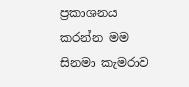ප්‍රකාශනය කරන්න මම සිනමා කැමරාව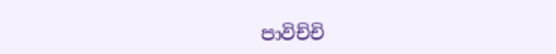පාවිච්චි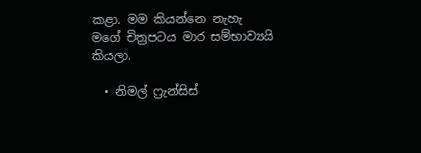කළා. මම කියන්නෙ නැහැ මගේ චිත්‍රපටය මාර සම්භාව්‍යයි කියලා.

  • නිමල් ෆ්‍රැන්සිස්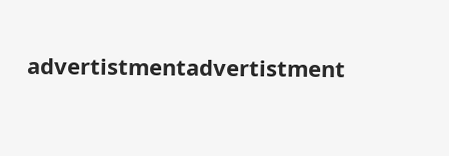advertistmentadvertistment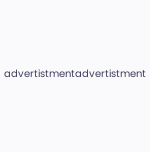advertistmentadvertistment